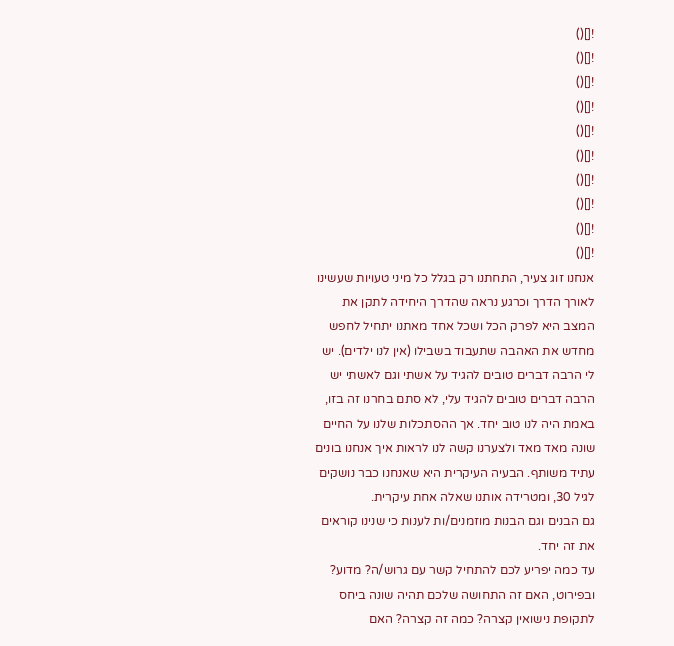![]()
![]()
![]()
![]()
![]()
![]()
![]()
![]()
![]()
![]()
אנחנו זוג צעיר, התחתנו רק בגלל כל מיני טעויות שעשינו לאורך הדרך וכרגע נראה שהדרך היחידה לתקן את המצב היא לפרק הכל ושכל אחד מאתנו יתחיל לחפש מחדש את האהבה שתעבוד בשבילו (אין לנו ילדים). יש לי הרבה דברים טובים להגיד על אשתי וגם לאשתי יש הרבה דברים טובים להגיד עלי, לא סתם בחרנו זה בזו, באמת היה לנו טוב יחד. אך ההסתכלות שלנו על החיים שונה מאד מאד ולצערנו קשה לנו לראות איך אנחנו בונים עתיד משותף. הבעיה העיקרית היא שאנחנו כבר נושקים לגיל 30, ומטרידה אותנו שאלה אחת עיקרית.
גם הבנים וגם הבנות מוזמנים/ות לענות כי שנינו קוראים את זה יחד.
עד כמה יפריע לכם להתחיל קשר עם גרוש/ה? מדוע?
ובפירוט, האם זה התחושה שלכם תהיה שונה ביחס לתקופת נישואין קצרה? כמה זה קצרה? האם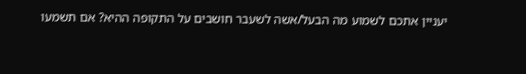יעניין אתכם לשמוע מה הבעל/אשה לשעבר חושבים על התקופה ההיא? אם תשמעו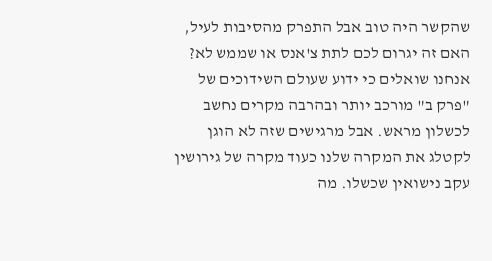שהקשר היה טוב אבל התפרק מהסיבות לעיל, האם זה יגרום לכם לתת צ'אנס או שממש לא?
אנחנו שואלים כי ידוע שעולם השידוכים של "פרק ב" מורכב יותר ובהרבה מקרים נחשב לכשלון מראש. אבל מרגישים שזה לא הוגן לקטלג את המקרה שלנו כעוד מקרה של גירושין עקב נישואין שכשלו. מה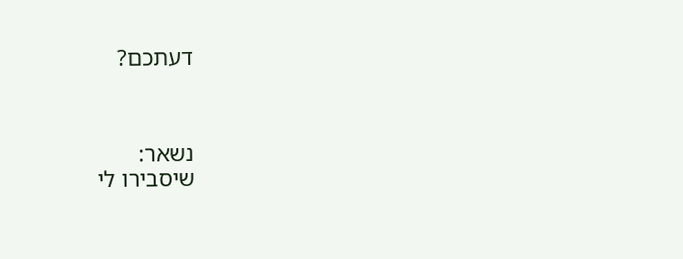דעתכם?



נשאר:
שיסבירו לי